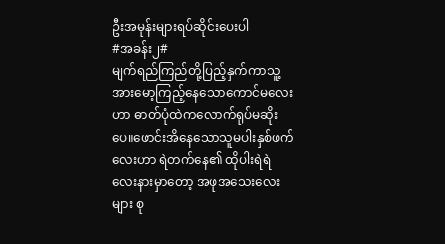ဦးအမုန်းများရပ်ဆိုင်းပေးပါ
#အခန်း၂#
မျက်ရည်ကြည်တို့ပြည့်နှက်ကာသူ့အားမော့ကြည့်နေသောကောင်မလေးဟာ ဓာတ်ပုံထဲကလောက်ရုပ်မဆိုးပေ။ဖောင်းအိနေသောသူမပါးနှစ်ဖက်လေးဟာ ရဲတက်နေ၏ ထိုပါးရဲရဲလေးနားမှာတော့ အဖုအသေးလေးများ စု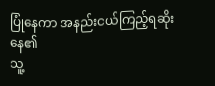ပြုံနေကာ အနည်းငယ်ကြည့်ရဆိုးနေ၏
သူ့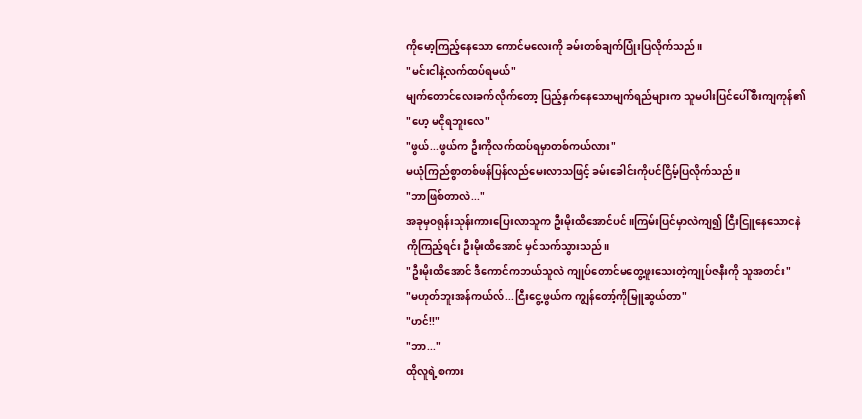ကိုမော့ကြည့်နေသော ကောင်မလေးကို ခမ်းတစ်ချက်ပြုံးပြလိုက်သည်။
"မင်းငါနဲ့လက်ထပ်ရမယ်"
မျက်တောင်လေးခက်လိုက်တော့ ပြည့်နှက်နေသောမျက်ရည်များက သူမပါးပြင်ပေါ်စီးကျကုန်၏
"ဟေ့ မငိုရဘူးလေ"
"ဖွယ်...ဖွယ်က ဦးကိုလက်ထပ်ရမှာတစ်ကယ်လား"
မယုံကြည်စွာတစ်ဖန်ပြန်လည်မေးလာသဖြင့် ခမ်းခေါင်းကိုပင်ငြိမ့်ပြလိုက်သည်။
"ဘာဖြစ်တာလဲ..."
အခုမှဝရုန်းသုန်းကားပြေးလာသူက ဦးမိုးထိအောင်ပင်။ကြမ်းပြင်မှာလဲကျ၍ ငြီးငြူနေသောငနဲကိုကြည့်ရင်း ဦးမိုးထိအောင် မှင်သက်သွားသည်။
"ဦးမိုးထိအောင် ဒီကောင်ကဘယ်သူလဲ ကျုပ်တောင်မတွေ့ဖူးသေးတဲ့ကျုပ်ဇနီးကို သူအတင်း"
"မဟုတ်ဘူးအန်ကယ်လ်...ငြီးငွေ့ဖွယ်က ကျွန်တော့်ကိုမြူဆွယ်တာ"
"ဟင်!!"
"ဘာ..."
ထိုလူရဲ့စကား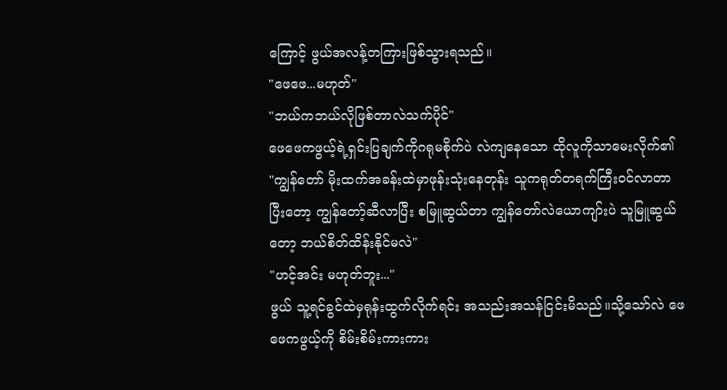ကြောင့် ဖွယ်အလန့်တကြားဖြစ်သွားရသည်။
"ဖေဖေ...မဟုတ်"
"ဘယ်ကဘယ်လိုဖြစ်တာလဲသက်ပိုင်"
ဖေဖေကဖွယ့်ရဲ့ရှင်းပြချက်ကိုဂရုမစိုက်ပဲ လဲကျနေသော ထိုလူကိုသာမေးလိုက်၏
"ကျွန်တော် မိုးထက်အခန်းထဲမှာဖုန်းသုံးနေတုန်း သူကရုတ်တရက်ကြီးဝင်လာတာ ပြီးတော့ ကျွန်တော့်ဆီလာပြီး စမြူဆွယ်တာ ကျွန်တော်လဲယောကျာ်းပဲ သူမြူဆွယ်တော့ ဘယ်စိတ်ထိန်းနိုင်မလဲ"
"ဟင့်အင်း မဟုတ်ဘူး..."
ဖွယ် သူ့ရင်ခွင်ထဲမှရုန်းထွက်လိုက်ရင်း အသည်းအသန်ငြင်းမိသည်။သို့သော်လဲ ဖေဖေကဖွယ့်ကို စိမ်းစိမ်းကားကား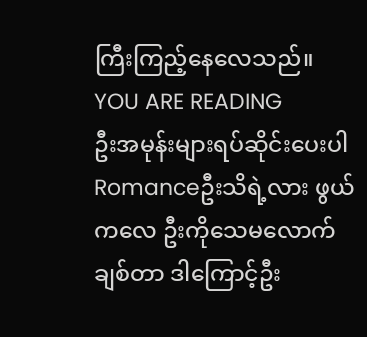ကြီးကြည့်နေလေသည်။
YOU ARE READING
ဦးအမုန်းများရပ်ဆိုင်းပေးပါ
Romanceဦးသိရဲ့လား ဖွယ်ကလေ ဦးကိုသေမလောက်ချစ်တာ ဒါကြောင့်ဦး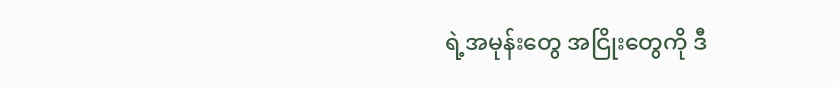ရဲ့အမုန်းတွေ အငြိုးတွေကို ဒီ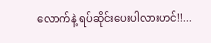လောက်နဲ့ ရပ်ဆိုင်းပေးပါလားဟင်!!...